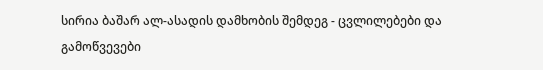სირია ბაშარ ალ-ასადის დამხობის შემდეგ - ცვლილებები და გამოწვევები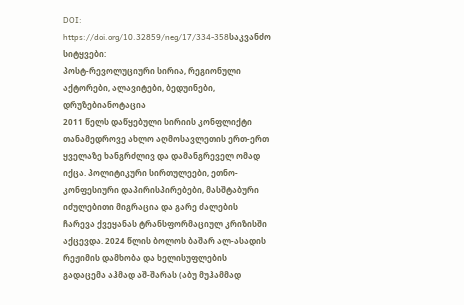DOI:
https://doi.org/10.32859/neg/17/334-358საკვანძო სიტყვები:
პოსტ-რევოლუციური სირია, რეგიონული აქტორები, ალავიტები, ბედუინები, დრუზებიანოტაცია
2011 წელს დაწყებული სირიის კონფლიქტი თანამედროვე ახლო აღმოსავლეთის ერთ-ერთ ყველაზე ხანგრძლივ და დამანგრეველ ომად იქცა. პოლიტიკური სირთულეები, ეთნო-კონფესიური დაპირისპირებები, მასშტაბური იძულებითი მიგრაცია და გარე ძალების ჩარევა ქვეყანას ტრანსფორმაციულ კრიზისში აქცევდა. 2024 წლის ბოლოს ბაშარ ალ-ასადის რეჟიმის დამხობა და ხელისუფლების გადაცემა აჰმად აშ-შარას (აბუ მუჰამმად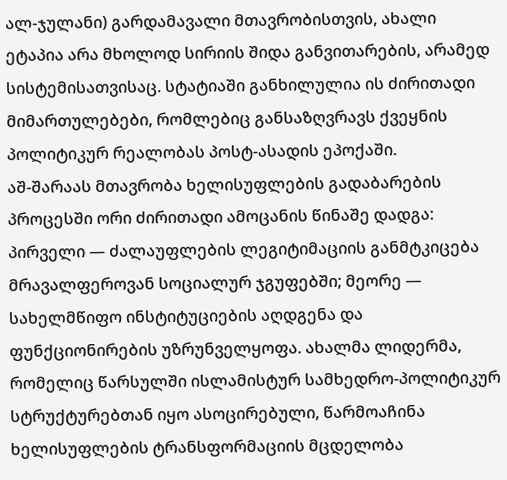ალ-ჯულანი) გარდამავალი მთავრობისთვის, ახალი ეტაპია არა მხოლოდ სირიის შიდა განვითარების, არამედ სისტემისათვისაც. სტატიაში განხილულია ის ძირითადი მიმართულებები, რომლებიც განსაზღვრავს ქვეყნის პოლიტიკურ რეალობას პოსტ-ასადის ეპოქაში.
აშ-შარაას მთავრობა ხელისუფლების გადაბარების პროცესში ორი ძირითადი ამოცანის წინაშე დადგა: პირველი — ძალაუფლების ლეგიტიმაციის განმტკიცება მრავალფეროვან სოციალურ ჯგუფებში; მეორე — სახელმწიფო ინსტიტუციების აღდგენა და ფუნქციონირების უზრუნველყოფა. ახალმა ლიდერმა, რომელიც წარსულში ისლამისტურ სამხედრო-პოლიტიკურ სტრუქტურებთან იყო ასოცირებული, წარმოაჩინა ხელისუფლების ტრანსფორმაციის მცდელობა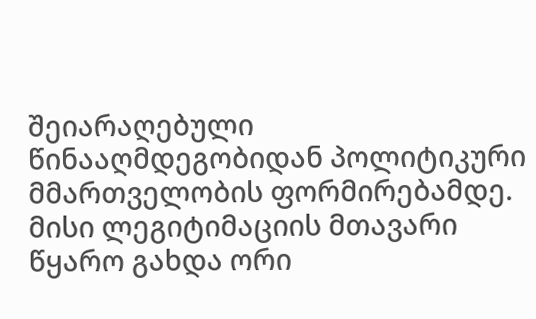შეიარაღებული წინააღმდეგობიდან პოლიტიკური მმართველობის ფორმირებამდე. მისი ლეგიტიმაციის მთავარი წყარო გახდა ორი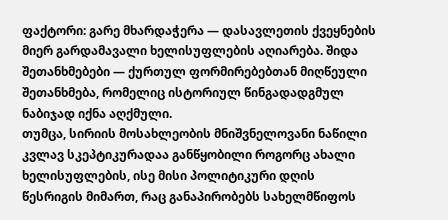ფაქტორი: გარე მხარდაჭერა — დასავლეთის ქვეყნების მიერ გარდამავალი ხელისუფლების აღიარება. შიდა შეთანხმებები — ქურთულ ფორმირებებთან მიღწეული შეთანხმება, რომელიც ისტორიულ წინგადადგმულ ნაბიჯად იქნა აღქმული.
თუმცა, სირიის მოსახლეობის მნიშვნელოვანი ნაწილი კვლავ სკეპტიკურადაა განწყობილი როგორც ახალი ხელისუფლების, ისე მისი პოლიტიკური დღის წესრიგის მიმართ, რაც განაპირობებს სახელმწიფოს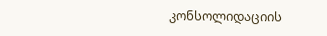კონსოლიდაციის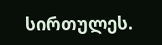სირთულეს.